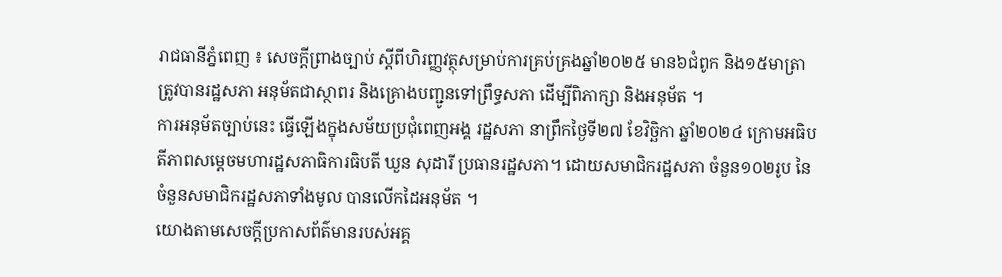រាជធានីភ្នំពេញ ៖ សេចក្តីព្រាងច្បាប់ ស្តីពីហិរញ្ញវត្ថុសម្រាប់ការគ្រប់គ្រងឆ្នាំ២០២៥ មាន៦ជំពូក និង១៥មាត្រា ត្រូវបានរដ្ឋសភា អនុម័តជាស្ថាពរ និងគ្រោងបញ្ជូនទៅព្រឹទ្ធសភា ដើម្បីពិភាក្សា និងអនុម័ត ។
ការអនុម័តច្បាប់នេះ ធ្វើឡើងក្នុងសម័យប្រជុំពេញអង្គ រដ្ឋសភា នាព្រឹកថ្ងៃទី២៧ ខែវិច្ឆិកា ឆ្នាំ២០២៤ ក្រោមអធិបតីភាពសម្តេចមហារដ្ឋសភាធិការធិបតី ឃួន សុដារី ប្រធានរដ្ឋសភា។ ដោយសមាជិករដ្ឋសភា ចំនួន១០២រូប នៃចំនួនសមាជិករដ្ឋសភាទាំងមូល បានលើកដៃអនុម័ត ។
យោងតាមសេចក្តីប្រកាសព័ត៌មានរបស់អគ្គ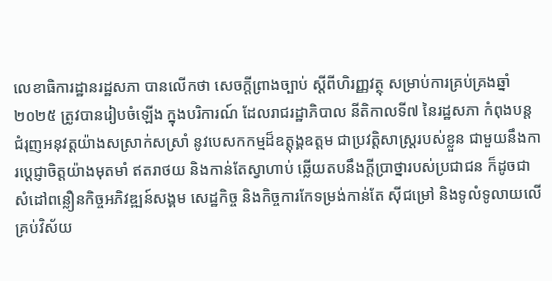លេខាធិការដ្ឋានរដ្ឋសភា បានលើកថា សេចក្តីព្រាងច្បាប់ ស្តីពីហិរញ្ញវត្ថុ សម្រាប់ការគ្រប់គ្រងឆ្នាំ២០២៥ ត្រូវបានរៀបចំឡើង ក្នុងបរិការណ៍ ដែលរាជរដ្ឋាភិបាល នីតិកាលទី៧ នៃរដ្ឋសភា កំពុងបន្តជំរុញអនុវត្តយ៉ាងសស្រាក់សស្រាំ នូវបេសកកម្មដ៏ឧត្តុង្គឧត្តម ជាប្រវត្តិសាស្ត្ររបស់ខ្លួន ជាមួយនឹងការប្តេជ្ញាចិត្តយ៉ាងមុតមាំ ឥតរាថយ និងកាន់តែស្វាហាប់ ឆ្លើយតបនឹងក្តីប្រាថ្នារបស់ប្រជាជន ក៏ដូចជាសំដៅពន្លឿនកិច្ចអភិវឌ្ឍន៍សង្គម សេដ្ឋកិច្ច និងកិច្ចការកែទម្រង់កាន់តែ ស៊ីជម្រៅ និងទូលំទូលាយលើគ្រប់វិស័យ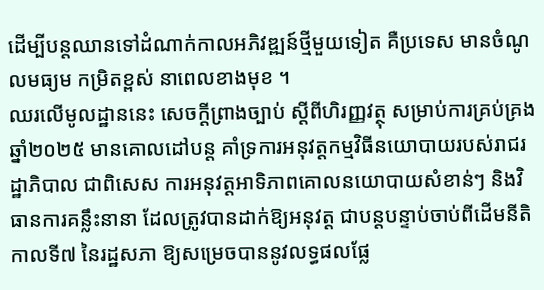ដើម្បីបន្តឈានទៅដំណាក់កាលអភិវឌ្ឍន៍ថ្មីមួយទៀត គឺប្រទេស មានចំណូលមធ្យម កម្រិតខ្ពស់ នាពេលខាងមុខ ។
ឈរលើមូលដ្ឋាននេះ សេចក្តីព្រាងច្បាប់ ស្តីពីហិរញ្ញវត្ថុ សម្រាប់ការគ្រប់គ្រងឆ្នាំ២០២៥ មានគោលដៅបន្ត គាំទ្រការអនុវត្តកម្មវិធីនយោបាយរបស់រាជរដ្ឋាភិបាល ជាពិសេស ការអនុវត្តអាទិភាពគោលនយោបាយសំខាន់ៗ និងវិធានការគន្លឹះនានា ដែលត្រូវបានដាក់ឱ្យអនុវត្ត ជាបន្តបន្ទាប់ចាប់ពីដើមនីតិកាលទី៧ នៃរដ្ឋសភា ឱ្យសម្រេចបាននូវលទ្ធផលផ្លែ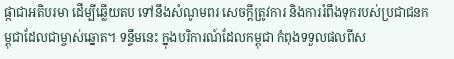ផ្កាជាអតិបរមា ដើម្បីឆ្លើយតប ទៅនឹងសំណូមពរ សេចក្តីត្រូវការ និងការរំពឹងទុករបស់ប្រជាជនកម្ពុជាដែលជាម្ចាស់ឆ្នោត។ ទន្ទឹមនេះ ក្នុងបរិការណ៍ដែលកម្ពុជា កំពុងទទួលផលពីស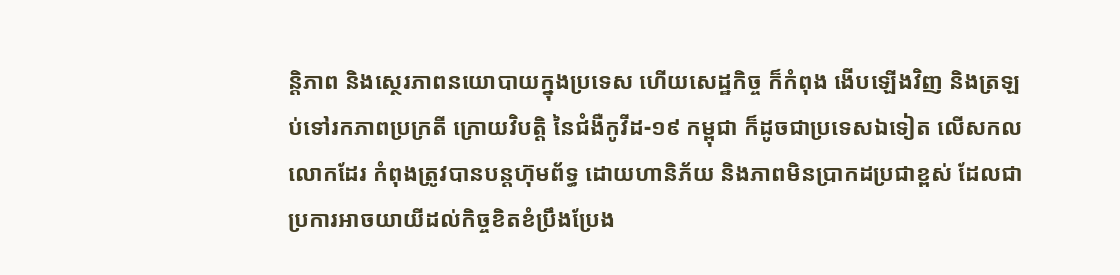ន្តិភាព និងស្ថេរភាពនយោបាយក្នុងប្រទេស ហើយសេដ្ឋកិច្ច ក៏កំពុង ងើបឡើងវិញ និងត្រឡប់ទៅរកភាពប្រក្រតី ក្រោយវិបត្តិ នៃជំងឺកូវីដ-១៩ កម្ពុជា ក៏ដូចជាប្រទេសឯទៀត លើសកលលោកដែរ កំពុងត្រូវបានបន្តហ៊ុមព័ទ្ធ ដោយហានិភ័យ និងភាពមិនប្រាកដប្រជាខ្ពស់ ដែលជាប្រការអាចយាយីដល់កិច្ចខិតខំប្រឹងប្រែង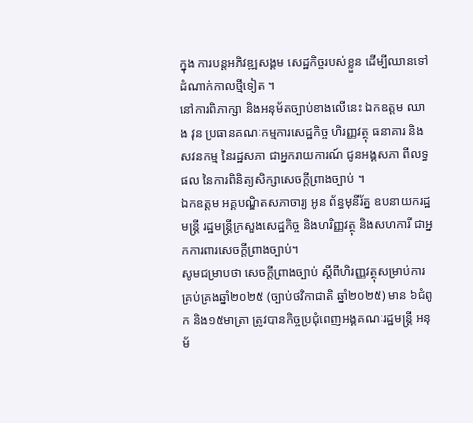ក្នុង ការបន្តអភិវឌ្ឍសង្គម សេដ្ឋកិច្ចរបស់ខ្លួន ដើម្បីឈានទៅដំណាក់កាលថ្មីទៀត ។
នៅការពិភាក្សា និងអនុម័តច្បាប់ខាងលើនេះ ឯកឧត្តម ឈាង វុន ប្រធានគណៈកម្មការសេដ្ឋកិច្ច ហិរញ្ញវត្ថុ ធនាគារ និងសវនកម្ម នៃរដ្ឋសភា ជាអ្នករាយការណ៍ ជូនអង្គសភា ពីលទ្ធផល នៃការពិនិត្យសិក្សាសេចក្តីព្រាងច្បាប់ ។
ឯកឧត្តម អគ្គបណ្ឌិតសភាចារ្យ អូន ព័ន្ធមុនីរ័ត្ន ឧបនាយករដ្ឋមន្ត្រី រដ្ឋមន្ត្រីក្រសួងសេដ្ឋកិច្ច និងហរិញ្ញវត្ថុ និងសហការី ជាអ្នកការពារសេចក្តីព្រាងច្បាប់។
សូមជម្រាបថា សេចក្តីព្រាងច្បាប់ ស្តីពីហិរញ្ញវត្ថុសម្រាប់ការគ្រប់គ្រងឆ្នាំ២០២៥ (ច្បាប់ថវិកាជាតិ ឆ្នាំ២០២៥) មាន ៦ជំពូក និង១៥មាត្រា ត្រូវបានកិច្ចប្រជុំពេញអង្គគណៈរដ្ឋមន្ត្រី អនុម័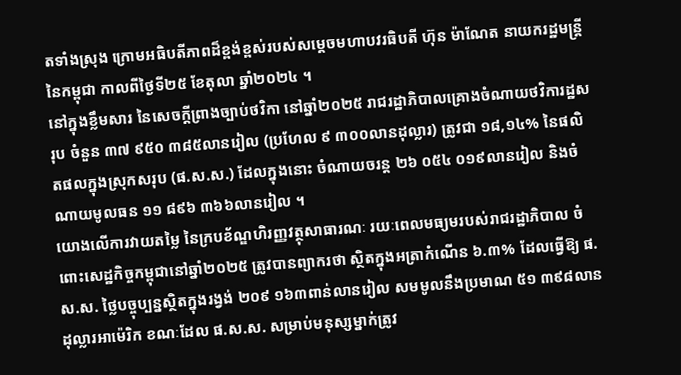តទាំងស្រុង ក្រោមអធិបតីភាពដ៏ខ្ពង់ខ្ពស់របស់សម្តេចមហាបវរធិបតី ហ៊ុន ម៉ាណែត នាយករដ្ឋមន្ត្រីនៃកម្ពុជា កាលពីថ្ងៃទី២៥ ខែតុលា ឆ្នាំ២០២៤ ។
នៅក្នុងខ្លឹមសារ នៃសេចក្តីព្រាងច្បាប់ថវិកា នៅឆ្នាំ២០២៥ រាជរដ្ឋាភិបាលគ្រោងចំណាយថវិការដ្ឋសរុប ចំនួន ៣៧ ៩៥០ ៣៨៥លានរៀល (ប្រហែល ៩ ៣០០លានដុល្លារ) ត្រូវជា ១៨,១៤% នៃផលិតផលក្នុងស្រុកសរុប (ផ.ស.ស.) ដែលក្នុងនោះ ចំណាយចរន្ត ២៦ ០៥៤ ០១៩លានរៀល និងចំណាយមូលធន ១១ ៨៩៦ ៣៦៦លានរៀល ។
យោងលើការវាយតម្លៃ នៃក្របខ័ណ្ឌហិរញ្ញវត្ថុសាធារណៈ រយៈពេលមធ្យមរបស់រាជរដ្ឋាភិបាល ចំពោះសេដ្ឋកិច្ចកម្ពុជានៅឆ្នាំ២០២៥ ត្រូវបានព្យាករថា ស្ថិតក្នុងអត្រាកំណើន ៦.៣% ដែលធ្វើឱ្យ ផ.ស.ស. ថ្លៃបច្ចុប្បន្នស្ថិតក្នុងរង្វង់ ២០៩ ១៦៣ពាន់លានរៀល សមមូលនឹងប្រមាណ ៥១ ៣៩៨លានដុល្លារអាម៉េរិក ខណៈដែល ផ.ស.ស. សម្រាប់មនុស្សម្នាក់ត្រូវ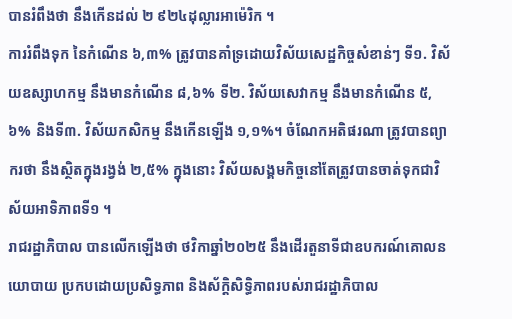បានរំពឹងថា នឹងកើនដល់ ២ ៩២៤ដុល្លារអាម៉េរិក ។
ការរំពឹងទុក នៃកំណើន ៦,៣% ត្រូវបានគាំទ្រដោយវិស័យសេដ្ឋកិច្ចសំខាន់ៗ ទី១. វិស័យឧស្សាហកម្ម នឹងមានកំណើន ៨,៦% ទី២. វិស័យសេវាកម្ម នឹងមានកំណើន ៥,៦% និងទី៣. វិស័យកសិកម្ម នឹងកើនឡើង ១,១%។ ចំណែកអតិផរណា ត្រូវបានព្យាករថា នឹងស្ថិតក្នុងរង្វង់ ២,៥% ក្នុងនោះ វិស័យសង្គមកិច្ចនៅតែត្រូវបានចាត់ទុកជាវិស័យអាទិភាពទី១ ។
រាជរដ្ឋាភិបាល បានលើកឡើងថា ថវិកាឆ្នាំ២០២៥ នឹងដើរតួនាទីជាឧបករណ៍គោលនយោបាយ ប្រកបដោយប្រសិទ្ធភាព និងស័ក្តិសិទ្ធិភាពរបស់រាជរដ្ឋាភិបាល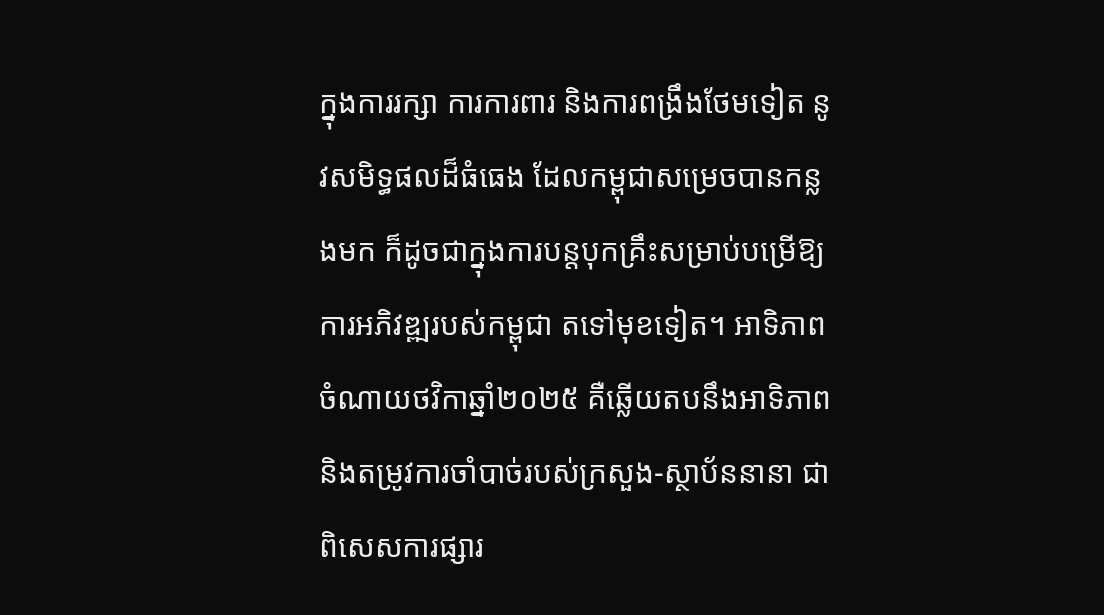ក្នុងការរក្សា ការការពារ និងការពង្រឹងថែមទៀត នូវសមិទ្ធផលដ៏ធំធេង ដែលកម្ពុជាសម្រេចបានកន្លងមក ក៏ដូចជាក្នុងការបន្តបុកគ្រឹះសម្រាប់បម្រើឱ្យការអភិវឌ្ឍរបស់កម្ពុជា តទៅមុខទៀត។ អាទិភាពចំណាយថវិកាឆ្នាំ២០២៥ គឺឆ្លើយតបនឹងអាទិភាព និងតម្រូវការចាំបាច់របស់ក្រសួង-ស្ថាប័ននានា ជាពិសេសការផ្សារ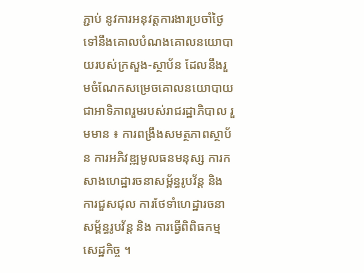ភ្ជាប់ នូវការអនុវត្តការងារប្រចាំថ្ងៃ ទៅនឹងគោលបំណងគោលនយោបាយរបស់ក្រសួង-ស្ថាប័ន ដែលនឹងរួមចំណែកសម្រេចគោលនយោបាយ ជាអាទិភាពរួមរបស់រាជរដ្ឋាភិបាល រួមមាន ៖ ការពង្រឹងសមត្ថភាពស្ថាប័ន ការអភិវឌ្ឍមូលធនមនុស្ស ការកសាងហេដ្ឋារចនាសម្ព័ន្ធរូបវ័ន្ត និងការជួសជុល ការថែទាំហេដ្ឋារចនាសម្ព័ន្ធរូបវ័ន្ត និង ការធ្វើពិពិធកម្មសេដ្ឋកិច្ច ។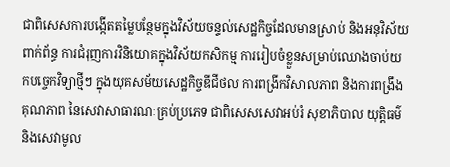ជាពិសេសការបង្កើតតម្លៃបន្ថែមក្នុងវិស័យចន្ទល់សេដ្ឋកិច្ចដែលមានស្រាប់ និងអនុវិស័យពាក់ព័ន្ធ ការជំរុញការវិនិយោគក្នុងវិស័យកសិកម្ម ការរៀបចំខ្លួនសម្រាប់ឈោងចាប់យកបច្ចេកវិទ្យាថ្មីៗ ក្នុងយុគសម័យសេដ្ឋកិច្ចឌីជីថល ការពង្រីកវិសាលភាព និងការពង្រឹងគុណភាព នៃសេវាសាធារណៈគ្រប់ប្រភេទ ជាពិសេសសេវាអប់រំ សុខាភិបាល យុត្តិធម៌ និងសេវាមូល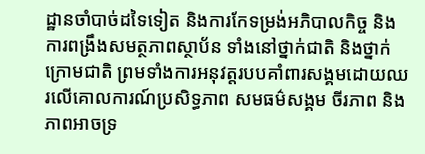ដ្ឋានចាំបាច់ដទៃទៀត និងការកែទម្រង់អភិបាលកិច្ច និងការពង្រឹងសមត្ថភាពស្ថាប័ន ទាំងនៅថ្នាក់ជាតិ និងថ្នាក់ក្រោមជាតិ ព្រមទាំងការអនុវត្តរបបគាំពារសង្គមដោយឈរលើគោលការណ៍ប្រសិទ្ធភាព សមធម៌សង្គម ចីរភាព និងភាពអាចទ្រ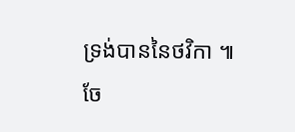ទ្រង់បាននៃថវិកា ៕
ចែ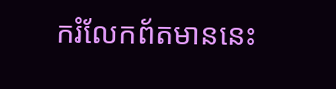ករំលែកព័តមាននេះ